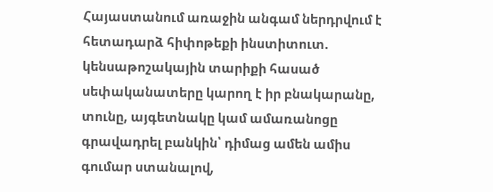Հայաստանում առաջին անգամ ներդրվում է հետադարձ հիփոթեքի ինստիտուտ. կենսաթոշակային տարիքի հասած սեփականատերը կարող է իր բնակարանը, տունը, այգետնակը կամ ամառանոցը գրավադրել բանկին՝ դիմաց ամեն ամիս գումար ստանալով,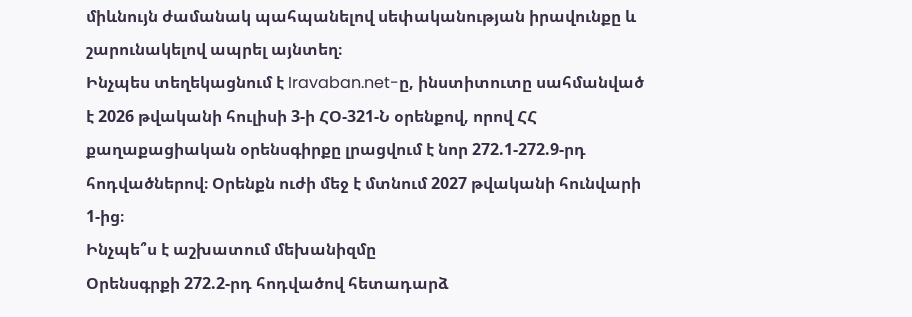միևնույն ժամանակ պահպանելով սեփականության իրավունքը և շարունակելով ապրել այնտեղ։
Ինչպես տեղեկացնում է Iravaban.net-ը, ինստիտուտը սահմանված է 2026 թվականի հուլիսի 3-ի ՀՕ-321-Ն օրենքով, որով ՀՀ քաղաքացիական օրենսգիրքը լրացվում է նոր 272.1-272.9-րդ հոդվածներով։ Օրենքն ուժի մեջ է մտնում 2027 թվականի հունվարի 1-ից։
Ինչպե՞ս է աշխատում մեխանիզմը
Օրենսգրքի 272.2-րդ հոդվածով հետադարձ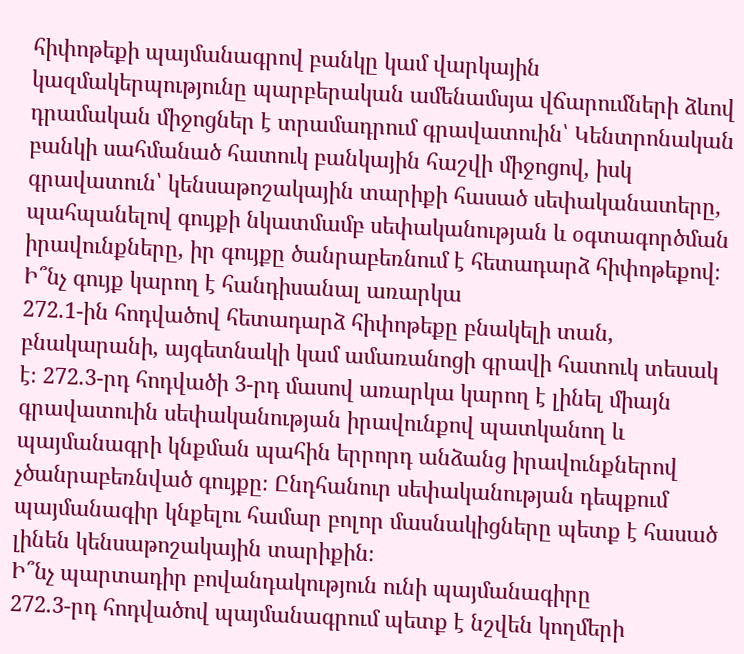հիփոթեքի պայմանագրով բանկը կամ վարկային կազմակերպությունը պարբերական ամենամսյա վճարումների ձևով դրամական միջոցներ է տրամադրում գրավատուին՝ Կենտրոնական բանկի սահմանած հատուկ բանկային հաշվի միջոցով, իսկ գրավատուն՝ կենսաթոշակային տարիքի հասած սեփականատերը, պահպանելով գույքի նկատմամբ սեփականության և օգտագործման իրավունքները, իր գույքը ծանրաբեռնում է հետադարձ հիփոթեքով։
Ի՞նչ գույք կարող է հանդիսանալ առարկա
272.1-ին հոդվածով հետադարձ հիփոթեքը բնակելի տան, բնակարանի, այգետնակի կամ ամառանոցի գրավի հատուկ տեսակ է։ 272.3-րդ հոդվածի 3-րդ մասով առարկա կարող է լինել միայն գրավատուին սեփականության իրավունքով պատկանող և պայմանագրի կնքման պահին երրորդ անձանց իրավունքներով չծանրաբեռնված գույքը։ Ընդհանուր սեփականության դեպքում պայմանագիր կնքելու համար բոլոր մասնակիցները պետք է հասած լինեն կենսաթոշակային տարիքին։
Ի՞նչ պարտադիր բովանդակություն ունի պայմանագիրը
272.3-րդ հոդվածով պայմանագրում պետք է նշվեն կողմերի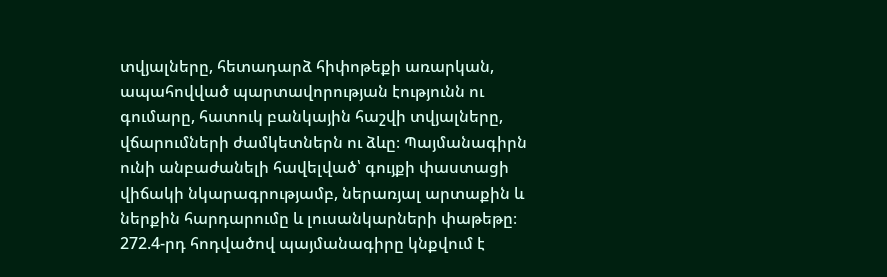տվյալները, հետադարձ հիփոթեքի առարկան, ապահովված պարտավորության էությունն ու գումարը, հատուկ բանկային հաշվի տվյալները, վճարումների ժամկետներն ու ձևը։ Պայմանագիրն ունի անբաժանելի հավելված՝ գույքի փաստացի վիճակի նկարագրությամբ, ներառյալ արտաքին և ներքին հարդարումը և լուսանկարների փաթեթը։
272.4-րդ հոդվածով պայմանագիրը կնքվում է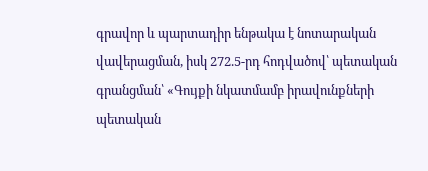գրավոր և պարտադիր ենթակա է նոտարական վավերացման, իսկ 272.5-րդ հոդվածով՝ պետական գրանցման՝ «Գույքի նկատմամբ իրավունքների պետական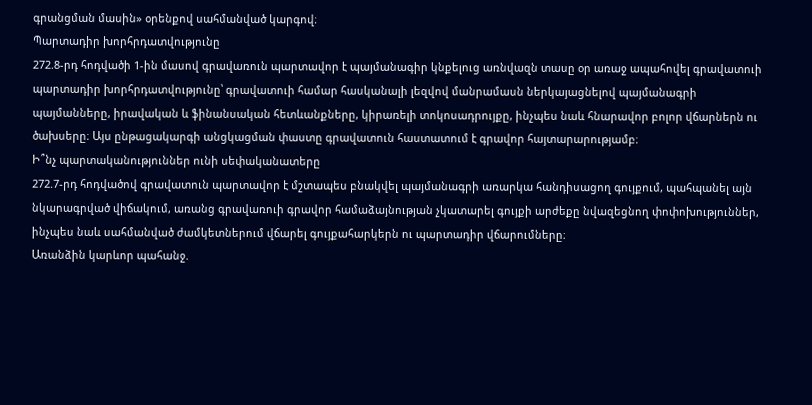գրանցման մասին» օրենքով սահմանված կարգով։
Պարտադիր խորհրդատվությունը
272.8-րդ հոդվածի 1-ին մասով գրավառուն պարտավոր է պայմանագիր կնքելուց առնվազն տասը օր առաջ ապահովել գրավատուի պարտադիր խորհրդատվությունը՝ գրավատուի համար հասկանալի լեզվով մանրամասն ներկայացնելով պայմանագրի պայմանները, իրավական և ֆինանսական հետևանքները, կիրառելի տոկոսադրույքը, ինչպես նաև հնարավոր բոլոր վճարներն ու ծախսերը։ Այս ընթացակարգի անցկացման փաստը գրավատուն հաստատում է գրավոր հայտարարությամբ։
Ի՞նչ պարտականություններ ունի սեփականատերը
272.7-րդ հոդվածով գրավատուն պարտավոր է մշտապես բնակվել պայմանագրի առարկա հանդիսացող գույքում, պահպանել այն նկարագրված վիճակում, առանց գրավառուի գրավոր համաձայնության չկատարել գույքի արժեքը նվազեցնող փոփոխություններ, ինչպես նաև սահմանված ժամկետներում վճարել գույքահարկերն ու պարտադիր վճարումները։
Առանձին կարևոր պահանջ.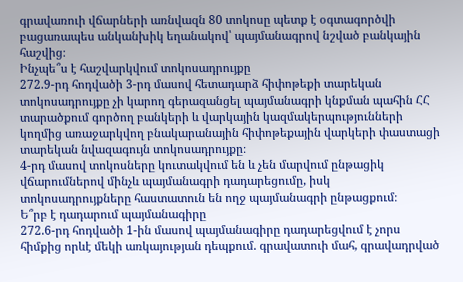գրավառուի վճարների առնվազն 80 տոկոսը պետք է օգտագործվի բացառապես անկանխիկ եղանակով՝ պայմանագրով նշված բանկային հաշվից։
Ինչպե՞ս է հաշվարկվում տոկոսադրույքը
272.9-րդ հոդվածի 3-րդ մասով հետադարձ հիփոթեքի տարեկան տոկոսադրույքը չի կարող գերազանցել պայմանագրի կնքման պահին ՀՀ տարածքում գործող բանկերի և վարկային կազմակերպությունների կողմից առաջարկվող բնակարանային հիփոթեքային վարկերի փաստացի տարեկան նվազագույն տոկոսադրույքը։
4-րդ մասով տոկոսները կուտակվում են և չեն մարվում ընթացիկ վճարումներով մինչև պայմանագրի դադարեցումը, իսկ տոկոսադրույքները հաստատուն են ողջ պայմանագրի ընթացքում։
Ե՞րբ է դադարում պայմանագիրը
272.6-րդ հոդվածի 1-ին մասով պայմանագիրը դադարեցվում է չորս հիմքից որևէ մեկի առկայության դեպքում. գրավատուի մահ, գրավադրված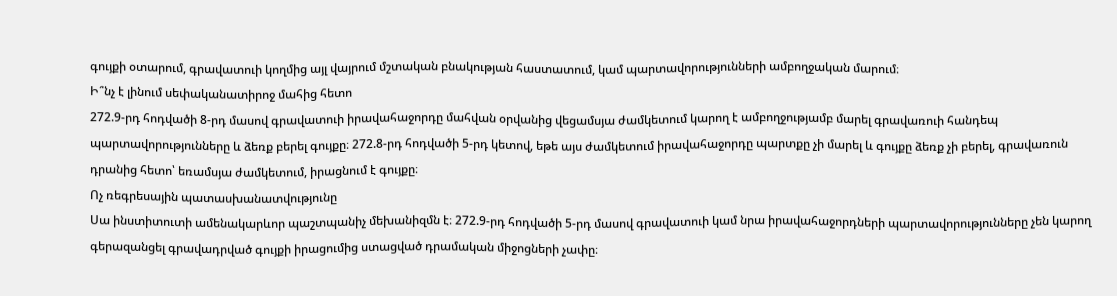գույքի օտարում, գրավատուի կողմից այլ վայրում մշտական բնակության հաստատում, կամ պարտավորությունների ամբողջական մարում։
Ի՞նչ է լինում սեփականատիրոջ մահից հետո
272.9-րդ հոդվածի 8-րդ մասով գրավատուի իրավահաջորդը մահվան օրվանից վեցամսյա ժամկետում կարող է ամբողջությամբ մարել գրավառուի հանդեպ պարտավորությունները և ձեռք բերել գույքը։ 272.8-րդ հոդվածի 5-րդ կետով, եթե այս ժամկետում իրավահաջորդը պարտքը չի մարել և գույքը ձեռք չի բերել, գրավառուն դրանից հետո՝ եռամսյա ժամկետում, իրացնում է գույքը։
Ոչ ռեգրեսային պատասխանատվությունը
Սա ինստիտուտի ամենակարևոր պաշտպանիչ մեխանիզմն է։ 272.9-րդ հոդվածի 5-րդ մասով գրավատուի կամ նրա իրավահաջորդների պարտավորությունները չեն կարող գերազանցել գրավադրված գույքի իրացումից ստացված դրամական միջոցների չափը։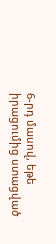6-րդ մասով, եթե իրացումից ստացված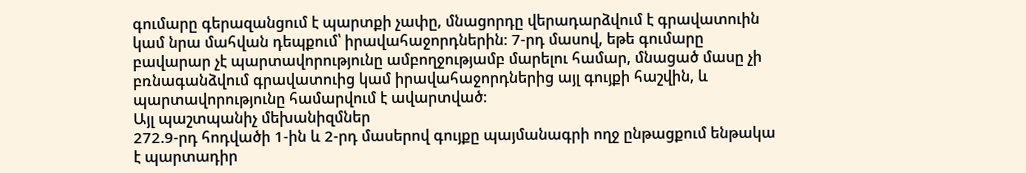գումարը գերազանցում է պարտքի չափը, մնացորդը վերադարձվում է գրավատուին կամ նրա մահվան դեպքում՝ իրավահաջորդներին։ 7-րդ մասով, եթե գումարը բավարար չէ պարտավորությունը ամբողջությամբ մարելու համար, մնացած մասը չի բռնագանձվում գրավատուից կամ իրավահաջորդներից այլ գույքի հաշվին, և պարտավորությունը համարվում է ավարտված։
Այլ պաշտպանիչ մեխանիզմներ
272.9-րդ հոդվածի 1-ին և 2-րդ մասերով գույքը պայմանագրի ողջ ընթացքում ենթակա է պարտադիր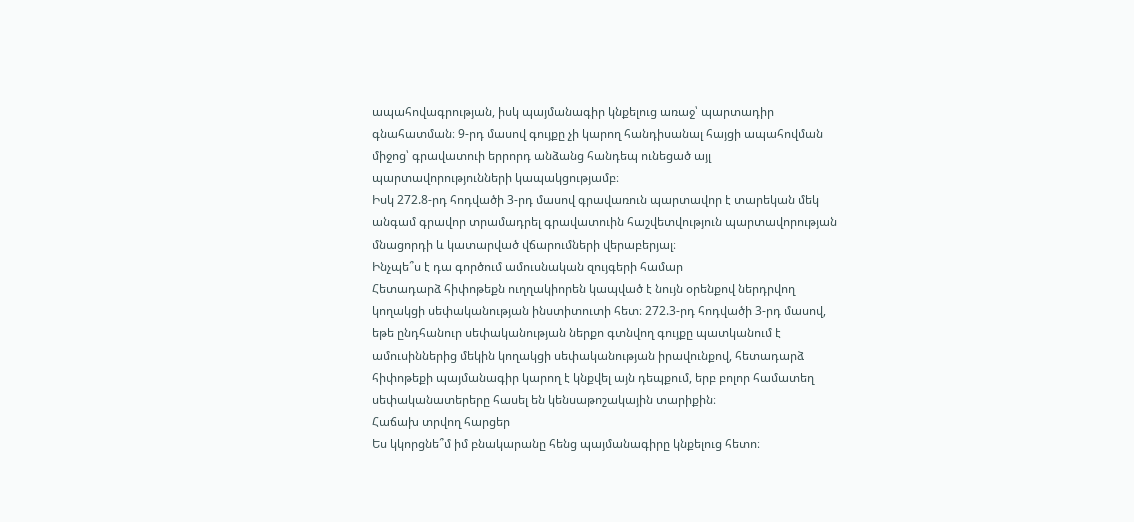ապահովագրության, իսկ պայմանագիր կնքելուց առաջ՝ պարտադիր գնահատման։ 9-րդ մասով գույքը չի կարող հանդիսանալ հայցի ապահովման միջոց՝ գրավատուի երրորդ անձանց հանդեպ ունեցած այլ պարտավորությունների կապակցությամբ։
Իսկ 272.8-րդ հոդվածի 3-րդ մասով գրավառուն պարտավոր է տարեկան մեկ անգամ գրավոր տրամադրել գրավատուին հաշվետվություն պարտավորության մնացորդի և կատարված վճարումների վերաբերյալ։
Ինչպե՞ս է դա գործում ամուսնական զույգերի համար
Հետադարձ հիփոթեքն ուղղակիորեն կապված է նույն օրենքով ներդրվող կողակցի սեփականության ինստիտուտի հետ։ 272.3-րդ հոդվածի 3-րդ մասով, եթե ընդհանուր սեփականության ներքո գտնվող գույքը պատկանում է ամուսիններից մեկին կողակցի սեփականության իրավունքով, հետադարձ հիփոթեքի պայմանագիր կարող է կնքվել այն դեպքում, երբ բոլոր համատեղ սեփականատերերը հասել են կենսաթոշակային տարիքին։
Հաճախ տրվող հարցեր
Ես կկորցնե՞մ իմ բնակարանը հենց պայմանագիրը կնքելուց հետո։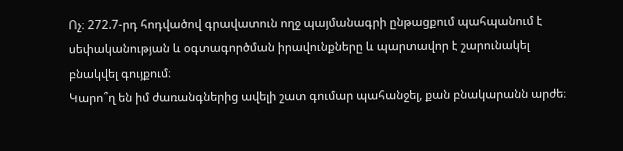Ոչ։ 272.7-րդ հոդվածով գրավատուն ողջ պայմանագրի ընթացքում պահպանում է սեփականության և օգտագործման իրավունքները և պարտավոր է շարունակել բնակվել գույքում։
Կարո՞ղ են իմ ժառանգներից ավելի շատ գումար պահանջել, քան բնակարանն արժե։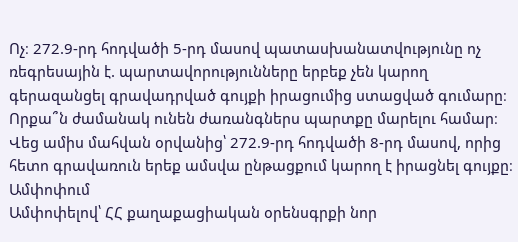Ոչ։ 272.9-րդ հոդվածի 5-րդ մասով պատասխանատվությունը ոչ ռեգրեսային է. պարտավորությունները երբեք չեն կարող գերազանցել գրավադրված գույքի իրացումից ստացված գումարը։
Որքա՞ն ժամանակ ունեն ժառանգներս պարտքը մարելու համար։ Վեց ամիս մահվան օրվանից՝ 272.9-րդ հոդվածի 8-րդ մասով, որից հետո գրավառուն երեք ամսվա ընթացքում կարող է իրացնել գույքը։
Ամփոփում
Ամփոփելով՝ ՀՀ քաղաքացիական օրենսգրքի նոր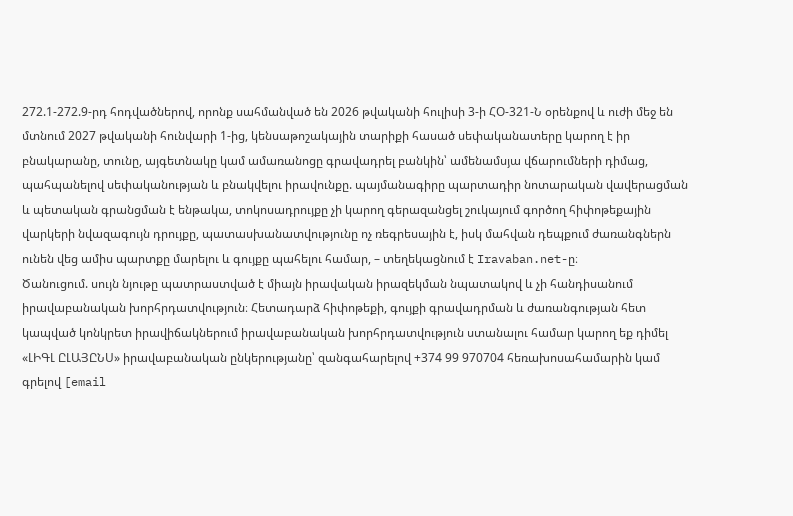272.1-272.9-րդ հոդվածներով, որոնք սահմանված են 2026 թվականի հուլիսի 3-ի ՀՕ-321-Ն օրենքով և ուժի մեջ են մտնում 2027 թվականի հունվարի 1-ից, կենսաթոշակային տարիքի հասած սեփականատերը կարող է իր բնակարանը, տունը, այգետնակը կամ ամառանոցը գրավադրել բանկին՝ ամենամսյա վճարումների դիմաց, պահպանելով սեփականության և բնակվելու իրավունքը. պայմանագիրը պարտադիր նոտարական վավերացման և պետական գրանցման է ենթակա, տոկոսադրույքը չի կարող գերազանցել շուկայում գործող հիփոթեքային վարկերի նվազագույն դրույքը, պատասխանատվությունը ոչ ռեգրեսային է, իսկ մահվան դեպքում ժառանգներն ունեն վեց ամիս պարտքը մարելու և գույքը պահելու համար, – տեղեկացնում է Iravaban.net-ը։
Ծանուցում. սույն նյութը պատրաստված է միայն իրավական իրազեկման նպատակով և չի հանդիսանում իրավաբանական խորհրդատվություն։ Հետադարձ հիփոթեքի, գույքի գրավադրման և ժառանգության հետ կապված կոնկրետ իրավիճակներում իրավաբանական խորհրդատվություն ստանալու համար կարող եք դիմել «ԼԻԳԼ ԸԼԱՅԸՆՍ» իրավաբանական ընկերությանը՝ զանգահարելով +374 99 970704 հեռախոսահամարին կամ գրելով [email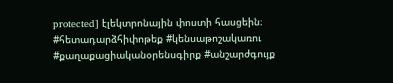protected] էլեկտրոնային փոստի հասցեին։
#հետադարձհիփոթեք #կենսաթոշակառու #քաղաքացիականօրենսգիրք #անշարժգույք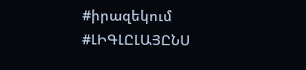#իրազեկում #ԼԻԳԼԸԼԱՅԸՆՍ